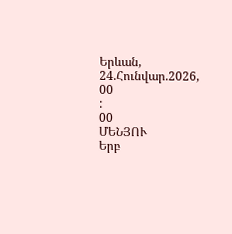Երևան, 24.Հունվար.2026,
00
:
00
ՄԵՆՅՈՒ
Երբ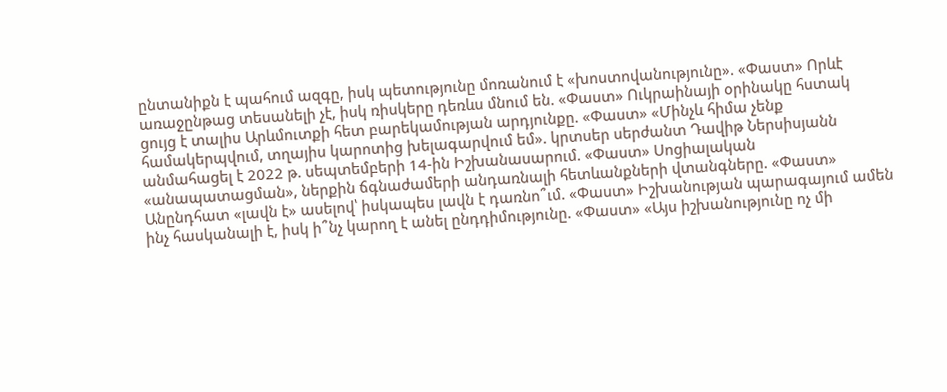ընտանիքն է պահում ազգը, իսկ պետությունը մոռանում է «խոստովանությունը». «Փաստ» Որևէ առաջընթաց տեսանելի չէ, իսկ ռիսկերը դեռևս մնում են. «Փաստ» Ուկրաինայի օրինակը հստակ ցույց է տալիս Արևմուտքի հետ բարեկամության արդյունքը. «Փաստ» «Մինչև հիմա չենք համակերպվում, տղայիս կարոտից խելագարվում եմ». կրտսեր սերժանտ Դավիթ Ներսիսյանն անմահացել է 2022 թ. սեպտեմբերի 14-ին Իշխանասարում. «Փաստ» Սոցիալական «անապատացման», ներքին ճգնաժամերի անդառնալի հետևանքների վտանգները. «Փաստ» Անընդհատ «լավն է» ասելով՝ իսկապես լավն է դառնո՞ւմ. «Փաստ» Իշխանության պարագայում ամեն ինչ հասկանալի է, իսկ ի՞նչ կարող է անել ընդդիմությունը. «Փաստ» «Այս իշխանությունը ոչ մի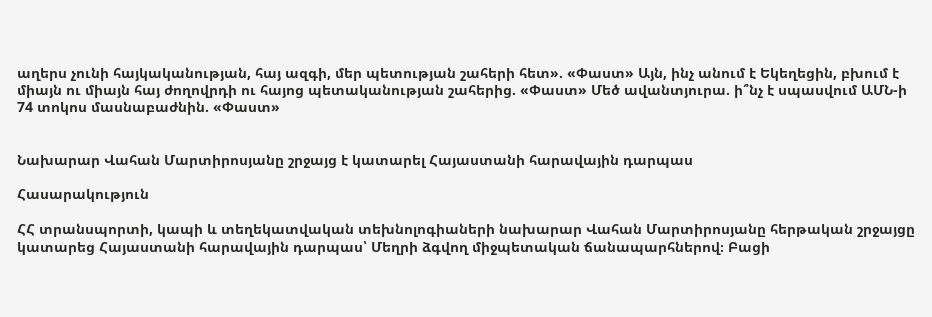աղերս չունի հայկականության, հայ ազգի, մեր պետության շահերի հետ». «Փաստ» Այն, ինչ անում է Եկեղեցին, բխում է միայն ու միայն հայ ժողովրդի ու հայոց պետականության շահերից. «Փաստ» Մեծ ավանտյուրա. ի՞նչ է սպասվում ԱՄՆ-ի 74 տոկոս մասնաբաժնին. «Փաստ»


Նախարար Վահան Մարտիրոսյանը շրջայց է կատարել Հայաստանի հարավային դարպաս

Հասարակություն

ՀՀ տրանսպորտի, կապի և տեղեկատվական տեխնոլոգիաների նախարար Վահան Մարտիրոսյանը հերթական շրջայցը կատարեց Հայաստանի հարավային դարպաս՝ Մեղրի ձգվող միջպետական ճանապարհներով։ Բացի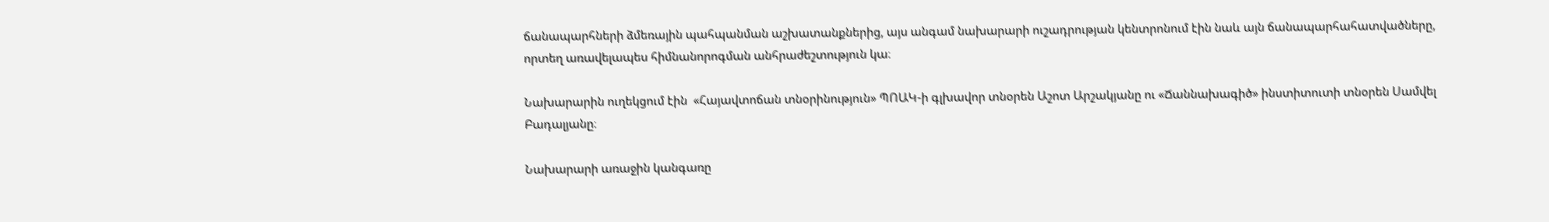ճանապարհների ձմեռային պահպանման աշխատանքներից, այս անգամ նախարարի ուշադրության կենտրոնում էին նաև այն ճանապարհահատվածները, որտեղ առավելապես հիմնանորոգման անհրաժեշտություն կա։

Նախարարին ուղեկցում էին  «Հայավտոճան տնօրինություն» ՊՈԱԿ-ի գլխավոր տնօրեն Աշոտ Արշակյանը ու «Ճաննախագիծ» ինստիտուտի տնօրեն Սամվել Բադալյանը։

Նախարարի առաջին կանգառը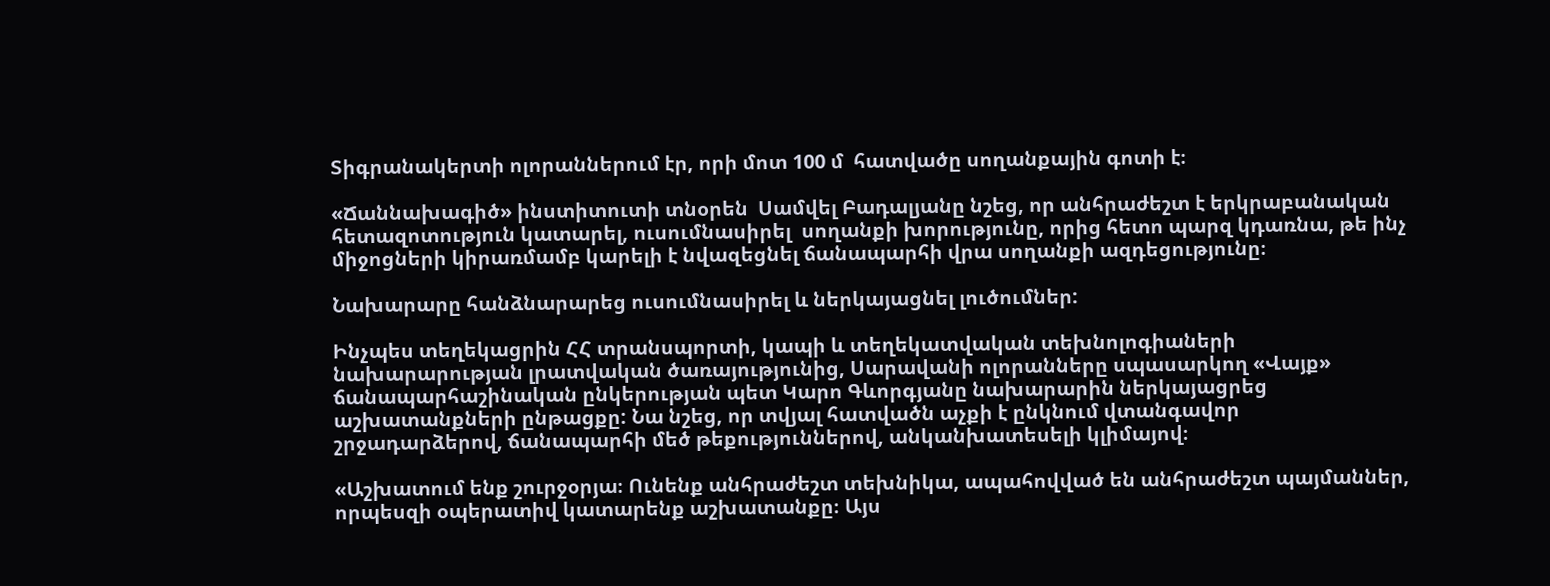Տիգրանակերտի ոլորաններում էր, որի մոտ 100 մ  հատվածը սողանքային գոտի է։

«Ճաննախագիծ» ինստիտուտի տնօրեն  Սամվել Բադալյանը նշեց, որ անհրաժեշտ է երկրաբանական հետազոտություն կատարել, ուսումնասիրել  սողանքի խորությունը, որից հետո պարզ կդառնա, թե ինչ միջոցների կիրառմամբ կարելի է նվազեցնել ճանապարհի վրա սողանքի ազդեցությունը։

Նախարարը հանձնարարեց ուսումնասիրել և ներկայացնել լուծումներ:

Ինչպես տեղեկացրին ՀՀ տրանսպորտի, կապի և տեղեկատվական տեխնոլոգիաների նախարարության լրատվական ծառայությունից, Սարավանի ոլորանները սպասարկող «Վայք» ճանապարհաշինական ընկերության պետ Կարո Գևորգյանը նախարարին ներկայացրեց աշխատանքների ընթացքը: Նա նշեց, որ տվյալ հատվածն աչքի է ընկնում վտանգավոր շրջադարձերով, ճանապարհի մեծ թեքություններով, անկանխատեսելի կլիմայով։

«Աշխատում ենք շուրջօրյա։ Ունենք անհրաժեշտ տեխնիկա, ապահովված են անհրաժեշտ պայմաններ, որպեսզի օպերատիվ կատարենք աշխատանքը։ Այս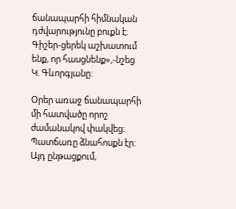ճանապարհի հիմնական դժվարությունը բուքն է։ Գիշեր-ցերեկ աշխատում ենք, որ հասցնենք»,-նշեց Կ. Գևորգյանը:

Օրեր առաջ ճանապարհի  մի հատվածը որոշ ժամանակով փակվեց։ Պատճառը ձնահոսքն էր: Այդ ընթացքում,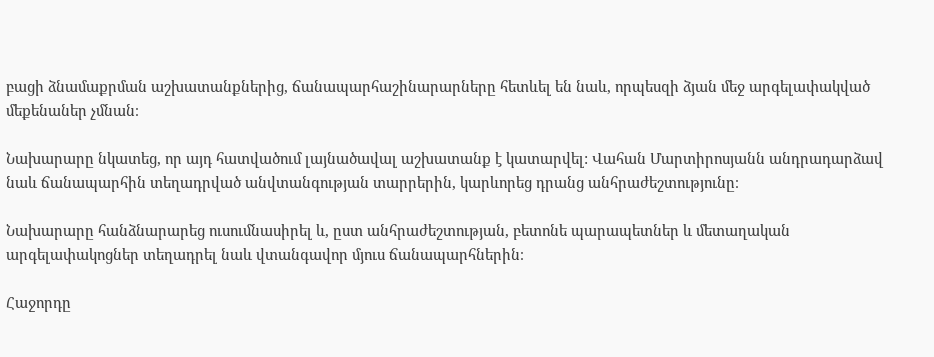բացի ձնամաքրման աշխատանքներից, ճանապարհաշինարարները հետևել են նաև, որպեսզի ձյան մեջ արգելափակված մեքենաներ չմնան։

Նախարարը նկատեց, որ այդ հատվածում լայնածավալ աշխատանք է կատարվել: Վահան Մարտիրոսյանն անդրադարձավ նաև ճանապարհին տեղադրված անվտանգության տարրերին, կարևորեց դրանց անհրաժեշտությունը։

Նախարարը հանձնարարեց ուսումնասիրել և, ըստ անհրաժեշտության, բետոնե պարապետներ և մետաղական արգելափակոցներ տեղադրել նաև վտանգավոր մյուս ճանապարհներին։

Հաջորդը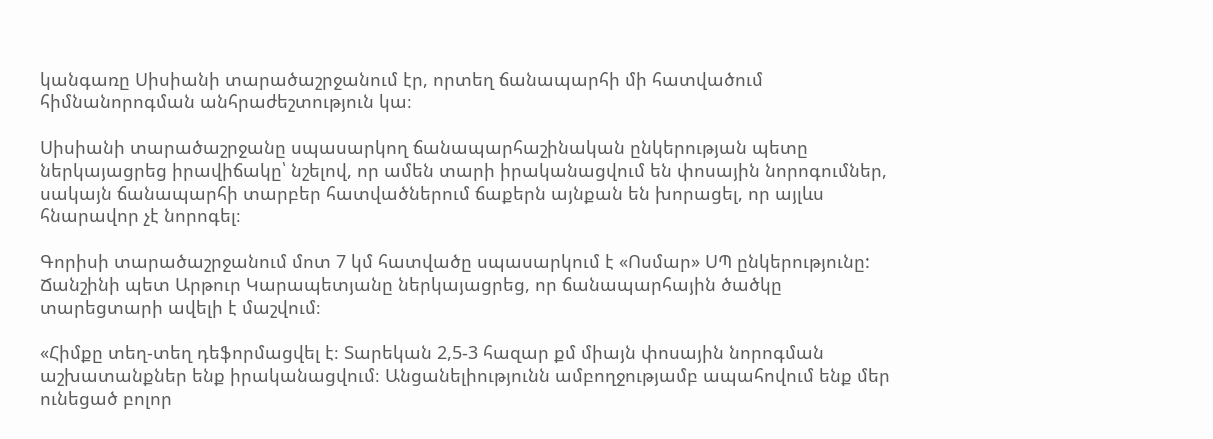կանգառը Սիսիանի տարածաշրջանում էր, որտեղ ճանապարհի մի հատվածում հիմնանորոգման անհրաժեշտություն կա։

Սիսիանի տարածաշրջանը սպասարկող ճանապարհաշինական ընկերության պետը ներկայացրեց իրավիճակը՝ նշելով, որ ամեն տարի իրականացվում են փոսային նորոգումներ, սակայն ճանապարհի տարբեր հատվածներում ճաքերն այնքան են խորացել, որ այլևս հնարավոր չէ նորոգել։

Գորիսի տարածաշրջանում մոտ 7 կմ հատվածը սպասարկում է «Ոսմար» ՍՊ ընկերությունը: Ճանշինի պետ Արթուր Կարապետյանը ներկայացրեց, որ ճանապարհային ծածկը տարեցտարի ավելի է մաշվում։

«Հիմքը տեղ-տեղ դեֆորմացվել է։ Տարեկան 2,5-3 հազար քմ միայն փոսային նորոգման աշխատանքներ ենք իրականացվում։ Անցանելիությունն ամբողջությամբ ապահովում ենք մեր ունեցած բոլոր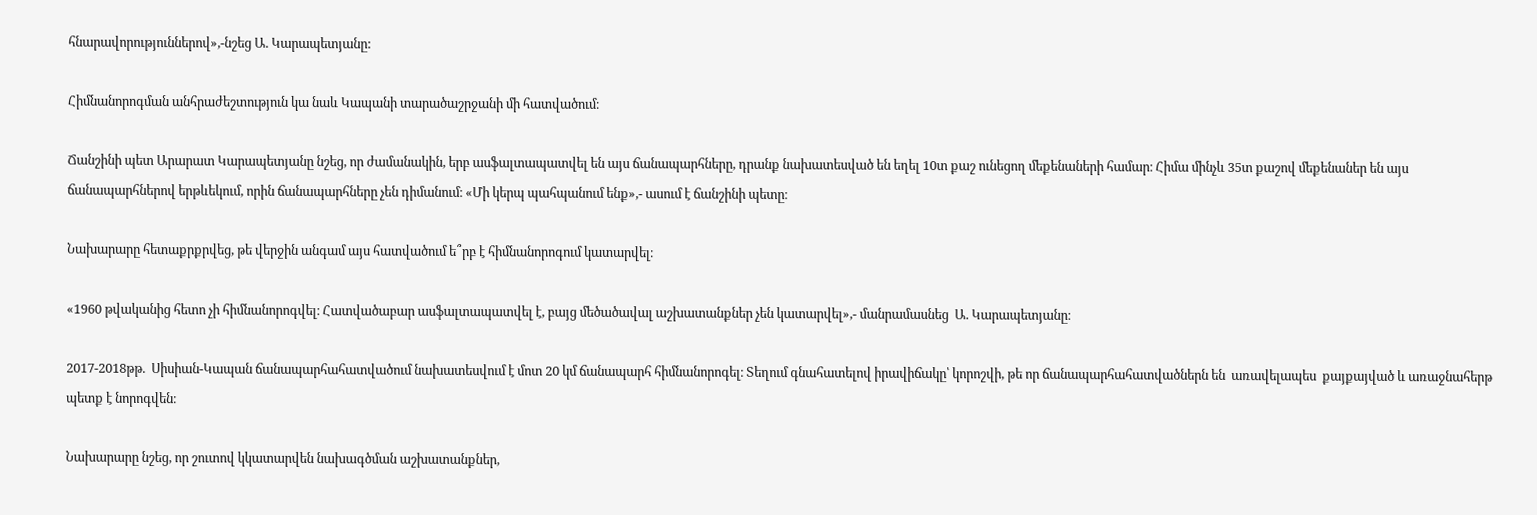հնարավորություններով»,-նշեց Ա. Կարապետյանը:

Հիմնանորոգման անհրաժեշտություն կա նաև Կապանի տարածաշրջանի մի հատվածում։

Ճանշինի պետ Արարատ Կարապետյանը նշեց, որ ժամանակին, երբ ասֆալտապատվել են այս ճանապարհները, դրանք նախատեսված են եղել 10տ քաշ ունեցող մեքենաների համար։ Հիմա մինչև 35տ քաշով մեքենաներ են այս ճանապարհներով երթևեկում, որին ճանապարհները չեն դիմանում։ «Մի կերպ պահպանում ենք»,- ասում է ճանշինի պետը։

Նախարարը հետաքրքրվեց, թե վերջին անգամ այս հատվածում ե՞րբ է հիմնանորոգում կատարվել։

«1960 թվականից հետո չի հիմնանորոգվել։ Հատվածաբար ասֆալտապատվել է, բայց մեծածավալ աշխատանքներ չեն կատարվել»,- մանրամասնեց  Ա. Կարապետյանը։

2017-2018թթ.  Սիսիան-Կապան ճանապարհահատվածում նախատեսվում է մոտ 20 կմ ճանապարհ հիմնանորոգել։ Տեղում գնահատելով իրավիճակը՝ կորոշվի, թե որ ճանապարհահատվածներն են  առավելապես  քայքայված և առաջնահերթ պետք է նորոգվեն։

Նախարարը նշեց, որ շուտով կկատարվեն նախագծման աշխատանքներ,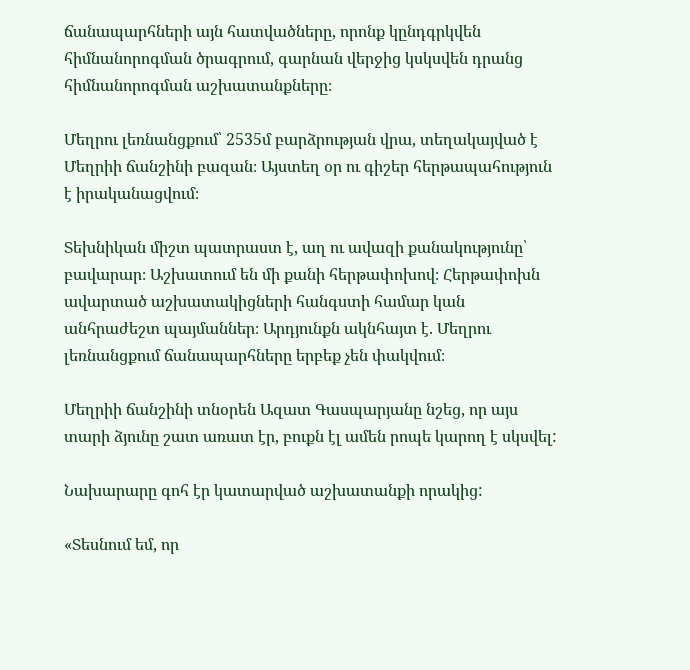ճանապարհների այն հատվածները, որոնք կընդգրկվեն հիմնանորոգման ծրագրում, գարնան վերջից կսկսվեն դրանց հիմնանորոգման աշխատանքները։

Մեղրու լեռնանցքում՝ 2535մ բարձրության վրա, տեղակայված է Մեղրիի ճանշինի բազան։ Այստեղ օր ու գիշեր հերթապահություն է իրականացվում։

Տեխնիկան միշտ պատրաստ է, աղ ու ավազի քանակությունը՝ բավարար։ Աշխատում են մի քանի հերթափոխով։ Հերթափոխն ավարտած աշխատակիցների հանգստի համար կան անհրաժեշտ պայմաններ։ Արդյունքն ակնհայտ է. Մեղրու լեռնանցքում ճանապարհները երբեք չեն փակվում։

Մեղրիի ճանշինի տնօրեն Ազատ Գասպարյանը նշեց, որ այս տարի ձյունը շատ առատ էր, բուքն էլ ամեն րոպե կարող է սկսվել:

Նախարարը գոհ էր կատարված աշխատանքի որակից:

«Տեսնում եմ, որ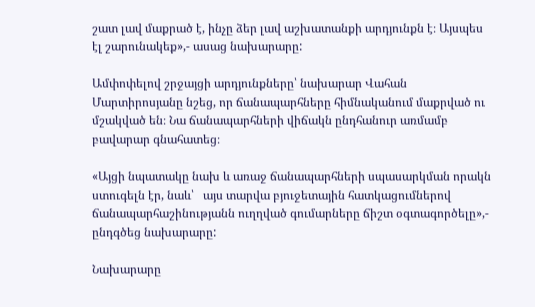շատ լավ մաքրած է, ինչը ձեր լավ աշխատանքի արդյունքն է։ Այսպես էլ շարունակեք»,- ասաց նախարարը:

Ամփոփելով շրջայցի արդյունքները՝ նախարար Վահան Մարտիրոսյանը նշեց, որ ճանապարհները հիմնականում մաքրված ու  մշակված են։ Նա ճանապարհների վիճակն ընդհանուր առմամբ բավարար գնահատեց։

«Այցի նպատակը նախ և առաջ ճանապարհների սպասարկման որակն ստուգելն էր, նաև՝   այս տարվա բյուջետային հատկացումներով ճանապարհաշինությանն ուղղված գումարները ճիշտ օգտագործելը»,- ընդգծեց նախարարը:

Նախարարը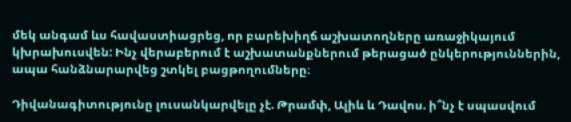մեկ անգամ ևս հավաստիացրեց, որ բարեխիղճ աշխատողները առաջիկայում կխրախուսվեն: Ինչ վերաբերում է աշխատանքներում թերացած ընկերություններին, ապա հանձնարարվեց շտկել բացթողումները։

Դիվանագիտությունը լուսանկարվելը չէ. Թրամփ, Ալիև և Դավոս. ի՞նչ է սպասվում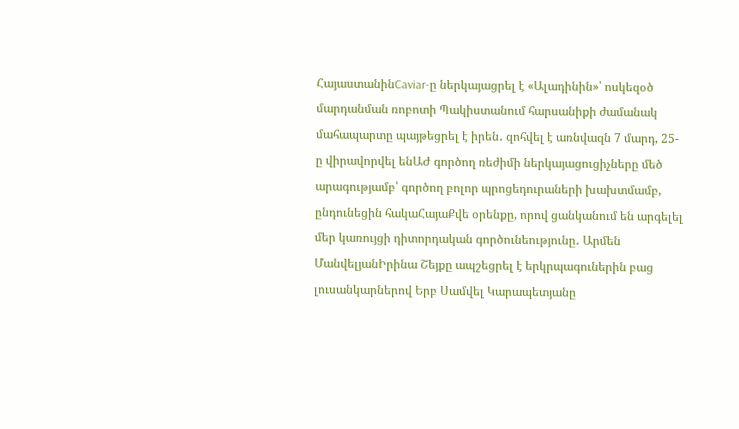ՀայաստանինCaviar-ը ներկայացրել է «Ալադինին»՝ ոսկեզօծ մարդանման ռոբոտի Պակիստանում հարսանիքի ժամանակ մահապարտը պայթեցրել է իրեն․ զոհվել է առնվազն 7 մարդ, 25-ը վիրավորվել ենԱԺ գործող ռեժիմի ներկայացուցիչները մեծ արագությամբ՝ գործող բոլոր պրոցեդուրաների խախտմամբ, ընդունեցին հակաՀայաՔվե օրենքը, որով ցանկանում են արգելել մեր կառույցի դիտորդական գործունեությունը․ Արմեն ՄանվելյանԻրինա Շեյքը ապշեցրել է երկրպագուներին բաց լուսանկարներով Երբ Սամվել Կարապետյանը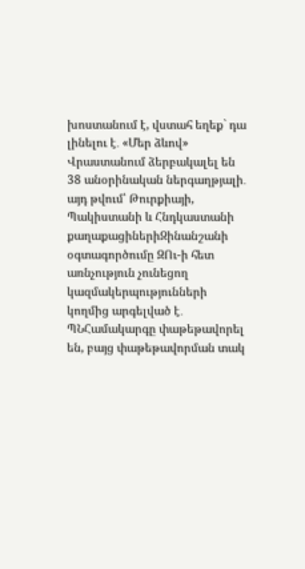խոստանում է, վստահ եղեք` դա լինելու է․ «Մեր ձևով» Վրաստանում ձերբակալել են 38 անօրինական ներգաղթյալի․ այդ թվում՝ Թուրքիայի, Պակիստանի և Հնդկաստանի քաղաքացիներիԶինանշանի օգտագործումը ԶՈւ-ի հետ առնչություն չունեցող կազմակերպությունների կողմից արգելված է․ ՊՆՀամակարգը փաթեթավորել են, բայց փաթեթավորման տակ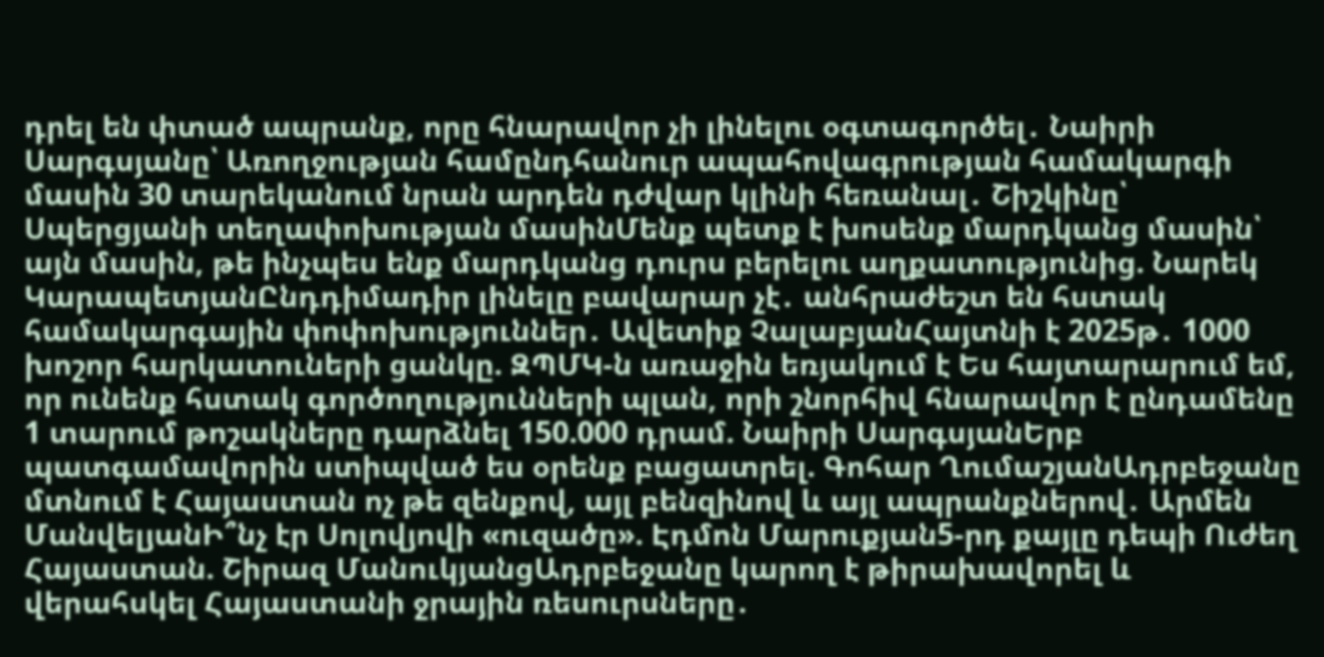դրել են փտած ապրանք, որը հնարավոր չի լինելու օգտագործել․ Նաիրի Սարգսյանը՝ Առողջության համընդհանուր ապահովագրության համակարգի մասին 30 տարեկանում նրան արդեն դժվար կլինի հեռանալ․ Շիշկինը՝ Սպերցյանի տեղափոխության մասինՄենք պետք է խոսենք մարդկանց մասին՝ այն մասին, թե ինչպես ենք մարդկանց դուրս բերելու աղքատությունից. Նարեկ ԿարապետյանԸնդդիմադիր լինելը բավարար չէ․ անհրաժեշտ են հստակ համակարգային փոփոխություններ․ Ավետիք ՉալաբյանՀայտնի է 2025թ․ 1000 խոշոր հարկատուների ցանկը. ԶՊՄԿ-ն առաջին եռյակում է Ես հայտարարում եմ, որ ունենք հստակ գործողությունների պլան, որի շնորհիվ հնարավոր է ընդամենը 1 տարում թոշակները դարձնել 150.000 դրամ. Նաիրի ՍարգսյանԵրբ պատգամավորին ստիպված ես օրենք բացատրել. Գոհար ՂումաշյանԱդրբեջանը մտնում է Հայաստան ոչ թե զենքով, այլ բենզինով և այլ ապրանքներով․ Արմեն ՄանվելյանԻ՞նչ էր Սոլովյովի «ուզածը». Էդմոն Մարուքյան5-րդ քայլը դեպի Ուժեղ Հայաստան. Շիրազ ՄանուկյանցԱդրբեջանը կարող է թիրախավորել և վերահսկել Հայաստանի ջրային ռեսուրսները․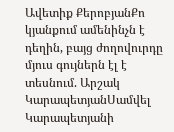Ավետիք ՔերոբյանՔո կյանքում ամենինչն է դեղին, բայց ժողովուրդը մյուս գույներն էլ է տեսնում. Արշակ ԿարապետյանՍամվել Կարապետյանի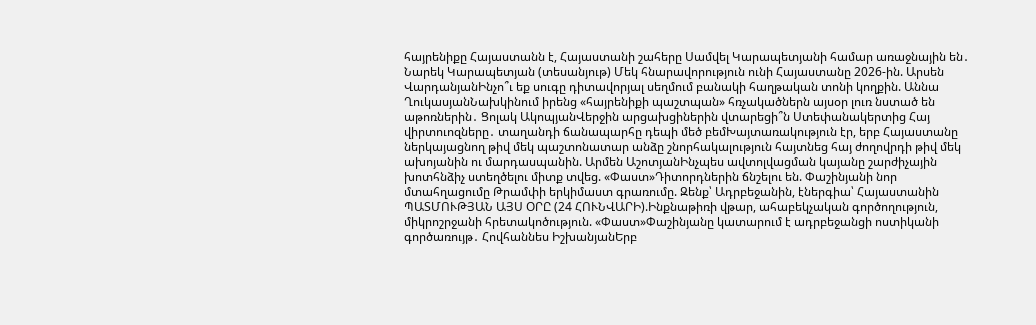հայրենիքը Հայաստանն է, Հայաստանի շահերը Սամվել Կարապետյանի համար առաջնային են․ Նարեկ Կարապետյան (տեսանյութ) Մեկ հնարավորություն ունի Հայաստանը 2026-ին. Արսեն ՎարդանյանԻնչո՞ւ եք սուգը դիտավորյալ սեղմում բանակի հաղթական տոնի կողքին. Աննա ՂուկասյանՆախկինում իրենց «հայրենիքի պաշտպան» հռչակածներն այսօր լուռ նստած են աթոռներին․ Ցոլակ ԱկոպյանՎերջին արցախցիներին վտարեցի՞ն Ստեփանակերտից Հայ վիրտուոզները․ տաղանդի ճանապարհը դեպի մեծ բեմԽայտառակություն էր, երբ Հայաստանը ներկայացնող թիվ մեկ պաշտոնատար անձը շնորհակալություն հայտնեց հայ ժողովրդի թիվ մեկ ախոյանին ու մարդասպանին. Արմեն ԱշոտյանԻնչպես ավտոլվացման կայանը շարժիչային խոտհնձիչ ստեղծելու միտք տվեց. «Փաստ»Դիտորդներին ճնշելու են. Փաշինյանի նոր մտահղացումը Թրամփի երկիմաստ գրառումը. Զենք՝ Ադրբեջանին, էներգիա՝ Հայաստանին ՊԱՏՄՈՒԹՅԱՆ ԱՅՍ ՕՐԸ (24 ՀՈՒՆՎԱՐԻ).Ինքնաթիռի վթար, ահաբեկչական գործողություն, միկրոշրջանի հրետակոծություն. «Փաստ»Փաշինյանը կատարում է ադրբեջանցի ոստիկանի գործառույթ․ Հովհաննես ԻշխանյանԵրբ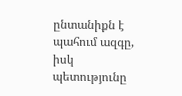ընտանիքն է պահում ազգը, իսկ պետությունը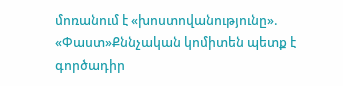մոռանում է «խոստովանությունը». «Փաստ»Քննչական կոմիտեն պետք է գործադիր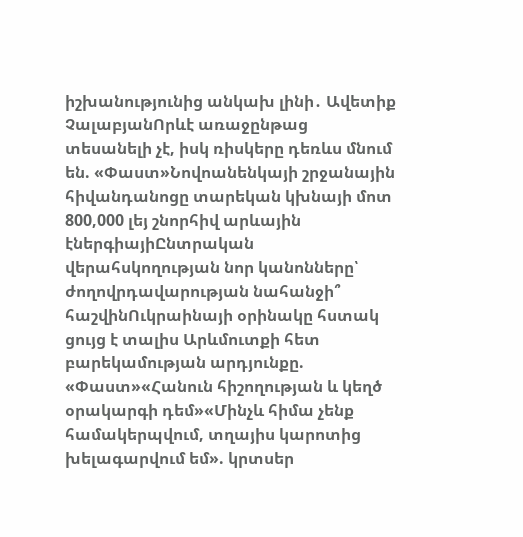իշխանությունից անկախ լինի․ Ավետիք ՉալաբյանՈրևէ առաջընթաց տեսանելի չէ, իսկ ռիսկերը դեռևս մնում են. «Փաստ»Նովոանենկայի շրջանային հիվանդանոցը տարեկան կխնայի մոտ 800,000 լեյ շնորհիվ արևային էներգիայիԸնտրական վերահսկողության նոր կանոնները՝ ժողովրդավարության նահանջի՞ հաշվինՈւկրաինայի օրինակը հստակ ցույց է տալիս Արևմուտքի հետ բարեկամության արդյունքը. «Փաստ»«Հանուն հիշողության և կեղծ օրակարգի դեմ»«Մինչև հիմա չենք համակերպվում, տղայիս կարոտից խելագարվում եմ». կրտսեր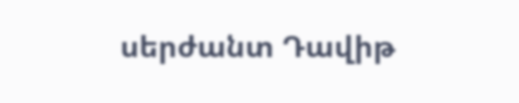սերժանտ Դավիթ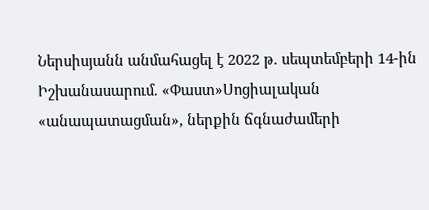Ներսիսյանն անմահացել է 2022 թ. սեպտեմբերի 14-ին Իշխանասարում. «Փաստ»Սոցիալական «անապատացման», ներքին ճգնաժամերի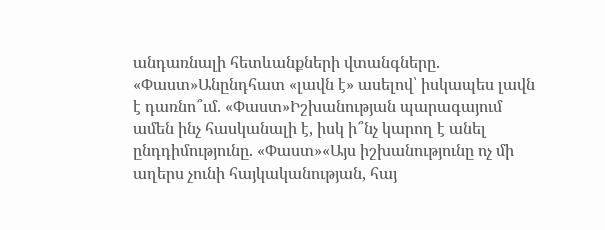անդառնալի հետևանքների վտանգները. «Փաստ»Անընդհատ «լավն է» ասելով՝ իսկապես լավն է դառնո՞ւմ. «Փաստ»Իշխանության պարագայում ամեն ինչ հասկանալի է, իսկ ի՞նչ կարող է անել ընդդիմությունը. «Փաստ»«Այս իշխանությունը ոչ մի աղերս չունի հայկականության, հայ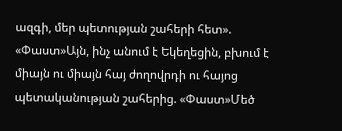ազգի, մեր պետության շահերի հետ». «Փաստ»Այն, ինչ անում է Եկեղեցին, բխում է միայն ու միայն հայ ժողովրդի ու հայոց պետականության շահերից. «Փաստ»Մեծ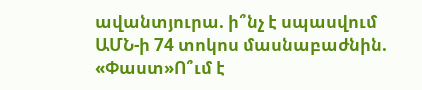ավանտյուրա. ի՞նչ է սպասվում ԱՄՆ-ի 74 տոկոս մասնաբաժնին. «Փաստ»Ո՞ւմ է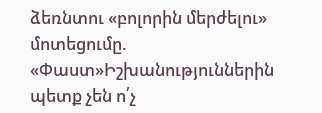ձեռնտու «բոլորին մերժելու» մոտեցումը. «Փաստ»Իշխանություններին պետք չեն ո՛չ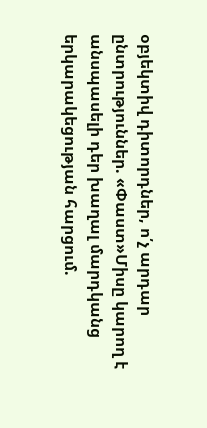օբյեկտիվ դիտորդներ, ո՛չ արդար ընտրություններ. «Փաստ»Միսը կարող է անսպասելի դեր խաղալ մարդկանց երկարակեցության հարցում.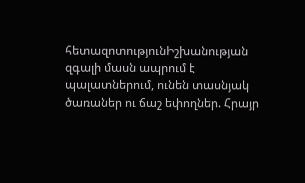հետազոտությունԻշխանության զգալի մասն ապրում է պալատներում, ունեն տասնյակ ծառաներ ու ճաշ եփողներ. Հրայր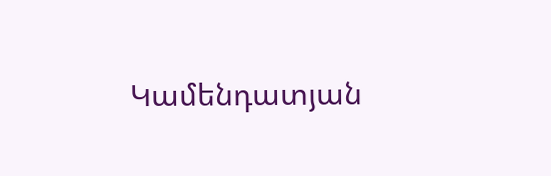Կամենդատյան